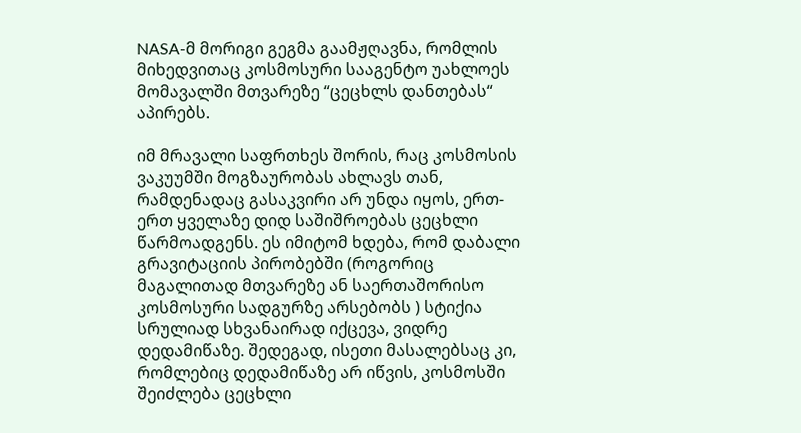NASA-მ მორიგი გეგმა გაამჟღავნა, რომლის მიხედვითაც კოსმოსური სააგენტო უახლოეს მომავალში მთვარეზე “ცეცხლს დანთებას“ აპირებს.

იმ მრავალი საფრთხეს შორის, რაც კოსმოსის ვაკუუმში მოგზაურობას ახლავს თან, რამდენადაც გასაკვირი არ უნდა იყოს, ერთ-ერთ ყველაზე დიდ საშიშროებას ცეცხლი წარმოადგენს. ეს იმიტომ ხდება, რომ დაბალი გრავიტაციის პირობებში (როგორიც მაგალითად მთვარეზე ან საერთაშორისო კოსმოსური სადგურზე არსებობს ) სტიქია სრულიად სხვანაირად იქცევა, ვიდრე დედამიწაზე. შედეგად, ისეთი მასალებსაც კი, რომლებიც დედამიწაზე არ იწვის, კოსმოსში შეიძლება ცეცხლი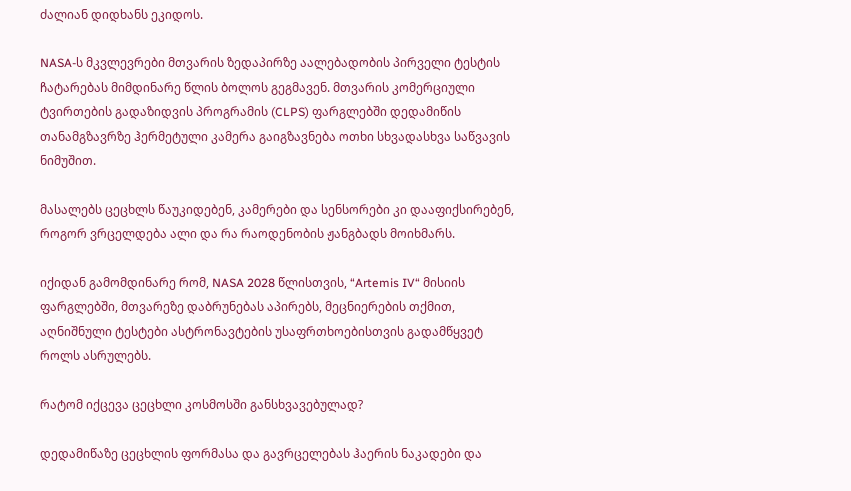ძალიან დიდხანს ეკიდოს.

NASA-ს მკვლევრები მთვარის ზედაპირზე აალებადობის პირველი ტესტის ჩატარებას მიმდინარე წლის ბოლოს გეგმავენ. მთვარის კომერციული ტვირთების გადაზიდვის პროგრამის (CLPS) ფარგლებში დედამიწის თანამგზავრზე ჰერმეტული კამერა გაიგზავნება ოთხი სხვადასხვა საწვავის ნიმუშით.

მასალებს ცეცხლს წაუკიდებენ, კამერები და სენსორები კი დააფიქსირებენ, როგორ ვრცელდება ალი და რა რაოდენობის ჟანგბადს მოიხმარს.

იქიდან გამომდინარე რომ, NASA 2028 წლისთვის, “Artemis IV“ მისიის ფარგლებში, მთვარეზე დაბრუნებას აპირებს, მეცნიერების თქმით, აღნიშნული ტესტები ასტრონავტების უსაფრთხოებისთვის გადამწყვეტ როლს ასრულებს.

რატომ იქცევა ცეცხლი კოსმოსში განსხვავებულად?

დედამიწაზე ცეცხლის ფორმასა და გავრცელებას ჰაერის ნაკადები და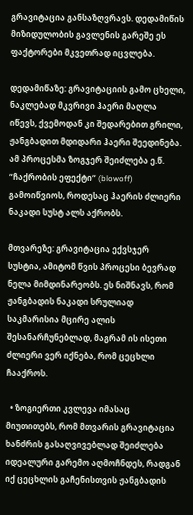გრავიტაცია განსაზღვრავს. დედამიწის მიზიდულობის გავლენის გარეშე ეს ფაქტორები მკვეთრად იცვლება.

დედამიწაზე: გრავიტაციის გამო ცხელი, ნაკლებად მკვრივი ჰაერი მაღლა იწევს, ქვემოდან კი შედარებით გრილი, ჟანგბადით მდიდარი ჰაერი შეედინება. ამ პროცესმა ზოგჯერ შეიძლება ე.წ. “ჩაქრობის ეფექტი“ (blowoff) გამოიწვიოს, როდესაც ჰაერის ძლიერი ნაკადი სუსტ ალს აქრობს.

მთვარეზე: გრავიტაცია ექვსჯერ სუსტია, ამიტომ წვის პროცესი ბევრად ნელა მიმდინარეობს. ეს ნიშნავს, რომ ჟანგბადის ნაკადი სრულიად საკმარისია მცირე ალის შესანარჩუნებლად, მაგრამ ის ისეთი ძლიერი ვერ იქნება, რომ ცეცხლი ჩააქროს.

  • ზოგიერთი კვლევა იმასაც მიუთითებს, რომ მთვარის გრავიტაცია ხანძრის გასაღვივებლად შეიძლება იდეალური გარემო აღმოჩნდეს, რადგან იქ ცეცხლის გაჩენისთვის ჟანგბადის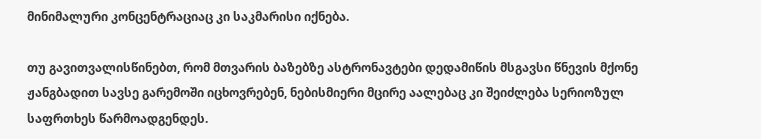მინიმალური კონცენტრაციაც კი საკმარისი იქნება.

თუ გავითვალისწინებთ, რომ მთვარის ბაზებზე ასტრონავტები დედამიწის მსგავსი წნევის მქონე ჟანგბადით სავსე გარემოში იცხოვრებენ, ნებისმიერი მცირე აალებაც კი შეიძლება სერიოზულ საფრთხეს წარმოადგენდეს.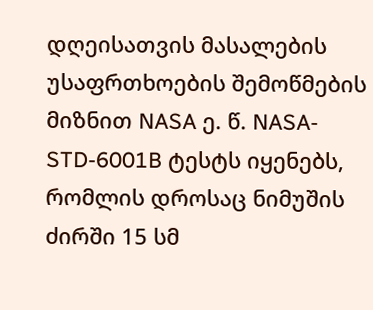დღეისათვის მასალების უსაფრთხოების შემოწმების მიზნით NASA ე. წ. NASA-STD-6001B ტესტს იყენებს, რომლის დროსაც ნიმუშის ძირში 15 სმ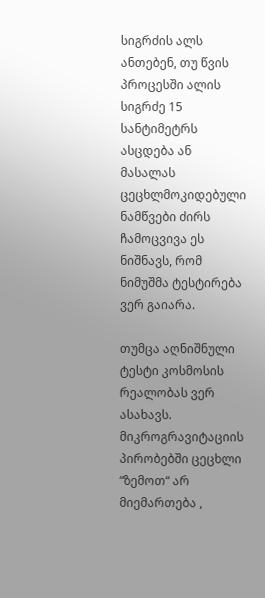სიგრძის ალს ანთებენ, თუ წვის პროცესში ალის სიგრძე 15 სანტიმეტრს ასცდება ან მასალას ცეცხლმოკიდებული ნამწვები ძირს ჩამოცვივა ეს ნიშნავს, რომ ნიმუშმა ტესტირება ვერ გაიარა.

თუმცა აღნიშნული ტესტი კოსმოსის რეალობას ვერ ასახავს. მიკროგრავიტაციის პირობებში ცეცხლი “ზემოთ“ არ მიემართება ,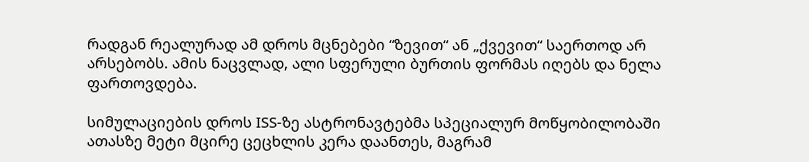რადგან რეალურად ამ დროს მცნებები “ზევით“ ან „ქვევით“ საერთოდ არ არსებობს. ამის ნაცვლად, ალი სფერული ბურთის ფორმას იღებს და ნელა ფართოვდება.

სიმულაციების დროს ISS-ზე ასტრონავტებმა სპეციალურ მოწყობილობაში ათასზე მეტი მცირე ცეცხლის კერა დაანთეს, მაგრამ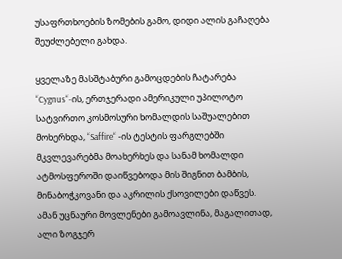უსაფრთხოების ზომების გამო, დიდი ალის გაჩაღება შეუძლებელი გახდა.

ყველაზე მასშტაბური გამოცდების ჩატარება “Cygnus“-ის, ერთჯერადი ამერიკული უპილოტო სატვირთო კოსმოსური ხომალდის საშუალებით მოხერხდა, “Saffire“ -ის ტესტის ფარგლებში მკვლევარებმა მოახერხეს და სანამ ხომალდი ატმოსფეროში დაიწვებოდა მის შიგნით ბამბის, მინაბოჭკოვანი და აკრილის ქსოვილები დაწვეს. ამან უცნაური მოვლენები გამოავლინა, მაგალითად, ალი ზოგჯერ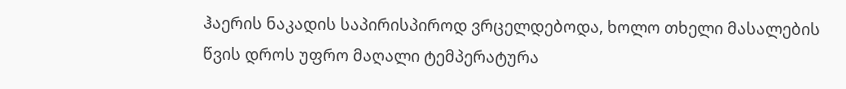ჰაერის ნაკადის საპირისპიროდ ვრცელდებოდა, ხოლო თხელი მასალების წვის დროს უფრო მაღალი ტემპერატურა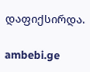დაფიქსირდა.

ambebi.ge